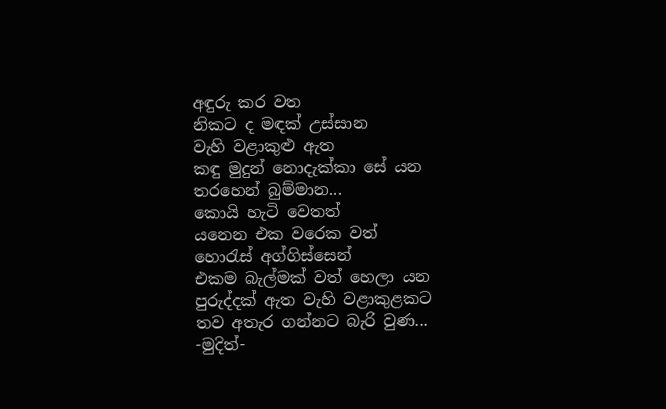අඳුරු කර වත
නිකට ද මඳක් උස්සාන
වැහි වළාකුළු ඇත
කඳු මුදුන් නොදැක්කා සේ යන
තරහෙන් බුම්මාන...
කොයි හැටි වෙතත්
යනෙන එක වරෙක වත්
හොරැස් අග්ගිස්සෙන්
එකම බැල්මක් වත් හෙලා යන
පුරුද්දක් ඇත වැහි වළාකුළකට
තව අතැර ගන්නට බැරි වුණ...
-මුදිත්-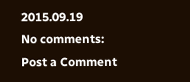2015.09.19
No comments:
Post a Comment